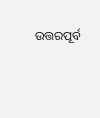ଉତ୍ତରପୂର୍ବ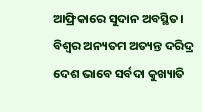ଆଫ୍ରିକାରେ ସୁଦାନ ଅବସ୍ଥିତ। ବିଶ୍ୱର ଅନ୍ୟତମ ଅତ୍ୟନ୍ତ ଦରିଦ୍ର ଦେଶ ଭାବେ ସର୍ବଦା କୁଖ୍ୟାତି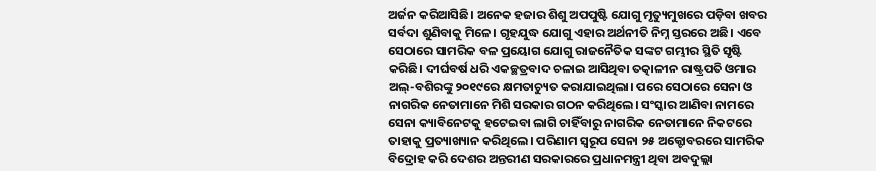ଅର୍ଜନ କରିଆସିଛି। ଅନେକ ହଜାର ଶିଶୁ ଅପପୁଷ୍ଟି ଯୋଗୁ ମୃତ୍ୟୁମୁଖରେ ପଡ଼ିବା ଖବର ସର୍ବଦା ଶୁଣିବାକୁ ମିଳେ। ଗୃହଯୁଦ୍ଧ ଯୋଗୁ ଏହାର ଅର୍ଥନୀତି ନିମ୍ନ ସ୍ତରରେ ଅଛି। ଏବେ ସେଠାରେ ସାମରିକ ବଳ ପ୍ରୟୋଗ ଯୋଗୁ ରାଜନୈତିକ ସଙ୍କଟ ଗମ୍ଭୀର ସ୍ଥିତି ସୃଷ୍ଟି କରିଛି। ଦୀର୍ଘବର୍ଷ ଧରି ଏକଚ୍ଛତ୍ରବାଦ ଚଳାଇ ଆସିଥିବା ତତ୍କାଳୀନ ରାଷ୍ଟ୍ରପତି ଓମାର ଅଲ୍-ବଶିରଙ୍କୁ ୨୦୧୯ରେ କ୍ଷମତାଚ୍ୟୁତ କରାଯାଇଥିଲା। ପରେ ସେଠାରେ ସେନା ଓ ନାଗରିକ ନେତାମାନେ ମିଶି ସରକାର ଗଠନ କରିଥିଲେ। ସଂସ୍କାର ଆଣିବା ନାମରେ ସେନା କ୍ୟାବିନେଟକୁ ହଟେଇବା ଲାଗି ଚାହିଁବାରୁ ନାଗରିକ ନେତାମାନେ ନିକଟରେ ତାହାକୁ ପ୍ରତ୍ୟାଖ୍ୟାନ କରିଥିଲେ। ପରିଣାମ ସ୍ବରୂପ ସେନା ୨୫ ଅକ୍ଟୋବରରେ ସାମରିକ ବିଦ୍ରୋହ କରି ଦେଶର ଅନ୍ତରୀଣ ସରକାରରେ ପ୍ରଧାନମନ୍ତ୍ରୀ ଥିବା ଅବଦୁଲ୍ଲା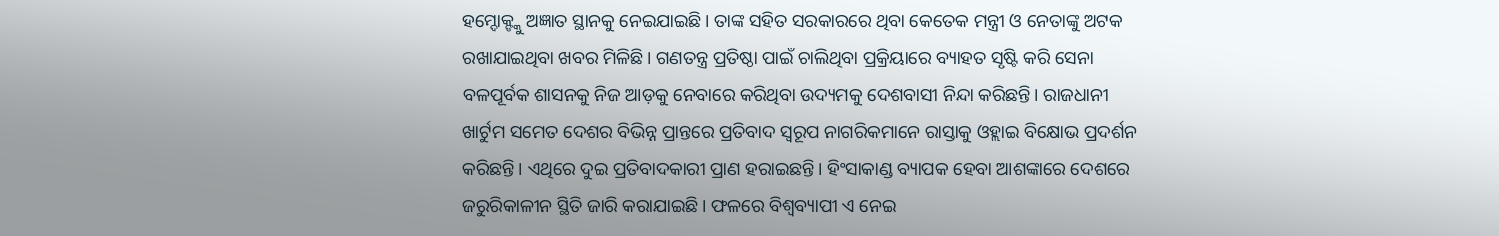ହମ୍ଦୋକ୍ଙ୍କୁ ଅଜ୍ଞାତ ସ୍ଥାନକୁ ନେଇଯାଇଛି। ତାଙ୍କ ସହିତ ସରକାରରେ ଥିବା କେତେକ ମନ୍ତ୍ରୀ ଓ ନେତାଙ୍କୁ ଅଟକ ରଖାଯାଇଥିବା ଖବର ମିଳିଛି। ଗଣତନ୍ତ୍ର ପ୍ରତିଷ୍ଠା ପାଇଁ ଚାଲିଥିବା ପ୍ରକ୍ରିୟାରେ ବ୍ୟାହତ ସୃଷ୍ଟି କରି ସେନା ବଳପୂର୍ବକ ଶାସନକୁ ନିଜ ଆଡ଼କୁ ନେବାରେ କରିଥିବା ଉଦ୍ୟମକୁ ଦେଶବାସୀ ନିନ୍ଦା କରିଛନ୍ତି। ରାଜଧାନୀ ଖାର୍ଟୁମ ସମେତ ଦେଶର ବିଭିନ୍ନ ପ୍ରାନ୍ତରେ ପ୍ରତିବାଦ ସ୍ବରୂପ ନାଗରିକମାନେ ରାସ୍ତାକୁ ଓହ୍ଲାଇ ବିକ୍ଷୋଭ ପ୍ରଦର୍ଶନ କରିଛନ୍ତି। ଏଥିରେ ଦୁଇ ପ୍ରତିବାଦକାରୀ ପ୍ରାଣ ହରାଇଛନ୍ତି। ହିଂସାକାଣ୍ଡ ବ୍ୟାପକ ହେବା ଆଶଙ୍କାରେ ଦେଶରେ ଜରୁରିକାଳୀନ ସ୍ଥିତି ଜାରି କରାଯାଇଛି। ଫଳରେ ବିଶ୍ୱବ୍ୟାପୀ ଏ ନେଇ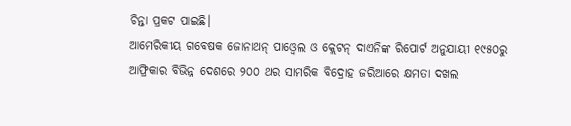ଚିନ୍ତା ପ୍ରକଟ ପାଇଛି।
ଆମେରିକୀୟ ଗବେଷକ ଜୋନାଥନ୍ ପାଓ୍ବେଲ ଓ କ୍ଲେଟନ୍ ଦାଏନିଙ୍କ ରିପୋର୍ଟ ଅନୁଯାୟୀ ୧୯୫୦ରୁ ଆଫ୍ରିକାର ବିଭିନ୍ନ ଦେଶରେ ୨୦୦ ଥର ସାମରିକ ବିଦ୍ରୋହ ଜରିଆରେ କ୍ଷମତା ଦଖଲ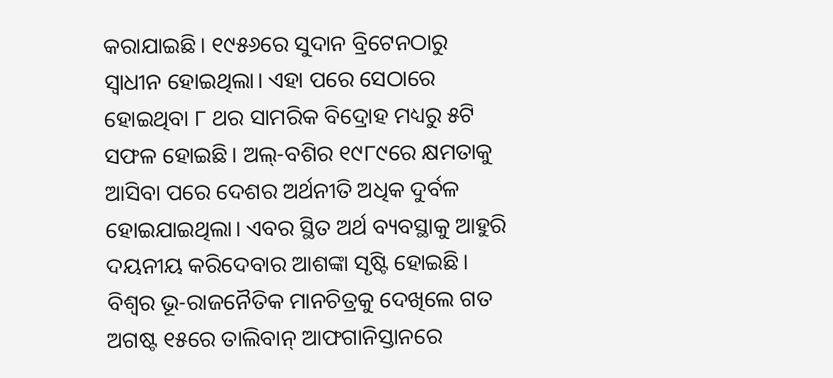କରାଯାଇଛି। ୧୯୫୬ରେ ସୁଦାନ ବ୍ରିଟେନଠାରୁ ସ୍ବାଧୀନ ହୋଇଥିଲା। ଏହା ପରେ ସେଠାରେ ହୋଇଥିବା ୮ ଥର ସାମରିକ ବିଦ୍ରୋହ ମଧ୍ୟରୁ ୫ଟି ସଫଳ ହୋଇଛି। ଅଲ୍-ବଶିର ୧୯୮୯ରେ କ୍ଷମତାକୁ ଆସିବା ପରେ ଦେଶର ଅର୍ଥନୀତି ଅଧିକ ଦୁର୍ବଳ ହୋଇଯାଇଥିଲା। ଏବର ସ୍ଥିତ ଅର୍ଥ ବ୍ୟବସ୍ଥାକୁ ଆହୁରି ଦୟନୀୟ କରିଦେବାର ଆଶଙ୍କା ସୃଷ୍ଟି ହୋଇଛି।
ବିଶ୍ୱର ଭୂ-ରାଜନୈତିକ ମାନଚିତ୍ରକୁ ଦେଖିଲେ ଗତ ଅଗଷ୍ଟ ୧୫ରେ ତାଲିବାନ୍ ଆଫଗାନିସ୍ତାନରେ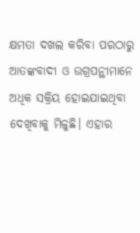କ୍ଷମତା ଦଖଲ କରିବା ପରଠାରୁ ଆତଙ୍କବାଦୀ ଓ ଉଗ୍ରପନ୍ଥୀମାନେ ଅଧିକ ସକ୍ରିୟ ହୋଇଯାଇଥିବା ଦେଖିବାକୁ ମିଳୁଛି। ଏହାର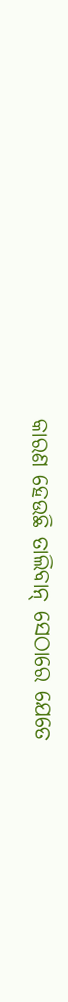କାରଣ ହେଉଛି ତାଲିବାନ୍ ସେଠାରେ ଯେତେ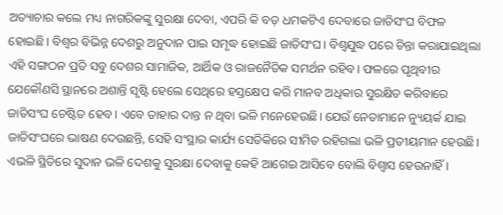ଅତ୍ୟାଚାର କଲେ ମଧ୍ୟ ନାଗରିକଙ୍କୁ ସୁରକ୍ଷା ଦେବା, ଏପରି କି ବଡ଼ ଧମକଟିଏ ଦେବାରେ ଜାତିସଂଘ ବିଫଳ ହୋଇଛି। ବିଶ୍ୱର ବିଭିନ୍ନ ଦେଶରୁ ଅନୁଦାନ ପାଇ ସମୃଦ୍ଧ ହୋଇଛି ଜାତିସଂଘ। ବିଶ୍ୱଯୁଦ୍ଧ ପରେ ଚିନ୍ତା କରାଯାଇଥିଲା ଏହି ସଙ୍ଗଠନ ପ୍ରତି ସବୁ ଦେଶର ସାମାଜିକ, ଆର୍ଥିକ ଓ ରାଜନୈତିକ ସମର୍ଥନ ରହିବ। ଫଳରେ ପୃଥିବୀର ଯେକୌଣସି ସ୍ଥାନରେ ଅଶାନ୍ତି ସୃଷ୍ଟି ହେଲେ ସେଥିରେ ହସ୍ତକ୍ଷେପ କରି ମାନବ ଅଧିକାର ସୁରକ୍ଷିତ କରିବାରେ ଜାତିସଂଘ ଚେଷ୍ଟିତ ହେବ। ଏବେ ତାହାର ଦାନ୍ତ ନ ଥିବା ଭଳି ମନେହେଉଛି। ଯେଉଁ ନେତାମାନେ ନ୍ୟୁୟର୍କ ଯାଇ ଜାତିସଂଘରେ ଭାଷଣ ଦେଉଛନ୍ତି, ସେହି ସଂସ୍ଥାର କାର୍ଯ୍ୟ ସେତିକିରେ ସୀମିତ ରହିଗଲା ଭଳି ପ୍ରତୀୟମାନ ହେଉଛି। ଏଭଳି ସ୍ଥିତିରେ ସୁଦାନ ଭଳି ଦେଶକୁ ସୁରକ୍ଷା ଦେବାକୁ କେହି ଆଗେଇ ଆସିବେ ବୋଲି ବିଶ୍ୱାସ ହେଉନାହିଁ।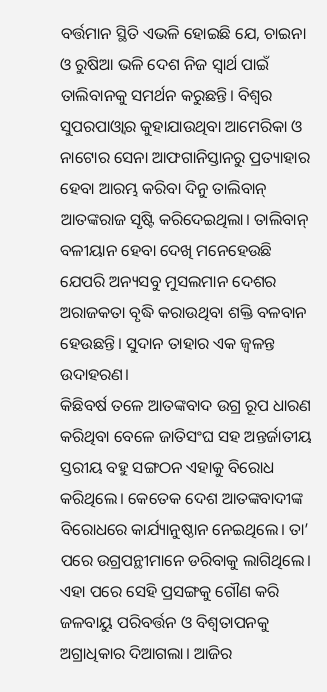ବର୍ତ୍ତମାନ ସ୍ଥିତି ଏଭଳି ହୋଇଛି ଯେ, ଚାଇନା ଓ ରୁଷିଆ ଭଳି ଦେଶ ନିଜ ସ୍ବାର୍ଥ ପାଇଁ ତାଲିବାନକୁ ସମର୍ଥନ କରୁଛନ୍ତି। ବିଶ୍ୱର ସୁପରପାଓ୍ବାର କୁହାଯାଉଥିବା ଆମେରିକା ଓ ନାଟୋର ସେନା ଆଫଗାନିସ୍ତାନରୁ ପ୍ରତ୍ୟାହାର ହେବା ଆରମ୍ଭ କରିବା ଦିନୁ ତାଲିବାନ୍ ଆତଙ୍କରାଜ ସୃଷ୍ଟି କରିଦେଇଥିଲା। ତାଲିବାନ୍ ବଳୀୟାନ ହେବା ଦେଖି ମନେହେଉଛି ଯେପରି ଅନ୍ୟସବୁ ମୁସଲମାନ ଦେଶର ଅରାଜକତା ବୃଦ୍ଧି କରାଉଥିବା ଶକ୍ତି ବଳବାନ ହେଉଛନ୍ତି। ସୁଦାନ ତାହାର ଏକ ଜ୍ୱଳନ୍ତ ଉଦାହରଣ।
କିଛିବର୍ଷ ତଳେ ଆତଙ୍କବାଦ ଉଗ୍ର ରୂପ ଧାରଣ କରିଥିବା ବେଳେ ଜାତିସଂଘ ସହ ଅନ୍ତର୍ଜାତୀୟ ସ୍ତରୀୟ ବହୁ ସଙ୍ଗଠନ ଏହାକୁ ବିରୋଧ କରିଥିଲେ। କେତେକ ଦେଶ ଆତଙ୍କବାଦୀଙ୍କ ବିରୋଧରେ କାର୍ଯ୍ୟାନୁଷ୍ଠାନ ନେଇଥିଲେ। ତା’ ପରେ ଉଗ୍ରପନ୍ଥୀମାନେ ଡରିବାକୁ ଲାଗିଥିଲେ। ଏହା ପରେ ସେହି ପ୍ରସଙ୍ଗକୁ ଗୌଣ କରି ଜଳବାୟୁ ପରିବର୍ତ୍ତନ ଓ ବିଶ୍ୱତାପନକୁ ଅଗ୍ରାଧିକାର ଦିଆଗଲା। ଆଜିର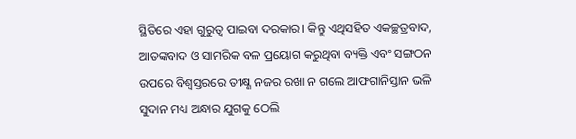ସ୍ଥିତିରେ ଏହା ଗୁରୁତ୍ୱ ପାଇବା ଦରକାର। କିନ୍ତୁ ଏଥିସହିତ ଏକଚ୍ଛତ୍ରବାଦ, ଆତଙ୍କବାଦ ଓ ସାମରିକ ବଳ ପ୍ରୟୋଗ କରୁଥିବା ବ୍ୟକ୍ତି ଏବଂ ସଙ୍ଗଠନ ଉପରେ ବିଶ୍ୱସ୍ତରରେ ତୀକ୍ଷ୍ଣ ନଜର ରଖା ନ ଗଲେ ଆଫଗାନିସ୍ତାନ ଭଳି ସୁଦାନ ମଧ୍ୟ ଅନ୍ଧାର ଯୁଗକୁ ଠେଲି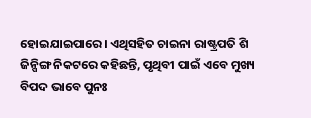ହୋଇଯାଇପାରେ। ଏଥିସହିତ ଚାଇନା ରାଷ୍ଟ୍ରପତି ଶି ଜିନ୍ପିଙ୍ଗ ନିକଟରେ କହିଛନ୍ତି, ପୃଥିବୀ ପାଇଁ ଏବେ ମୁଖ୍ୟ ବିପଦ ଭାବେ ପୁନଃ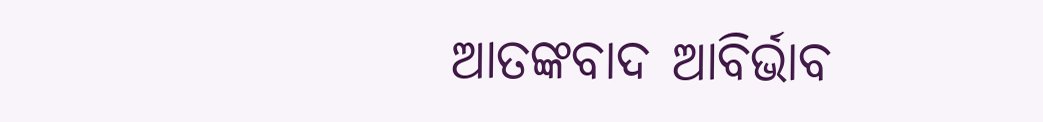ଆତଙ୍କବାଦ ଆବିର୍ଭାବ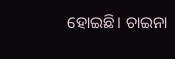ହୋଇଛି। ଚାଇନା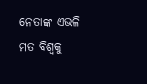ନେତାଙ୍କ ଏଭଳି ମତ ବିଶ୍ୱକୁ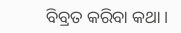ବିବ୍ରତ କରିବା କଥା।